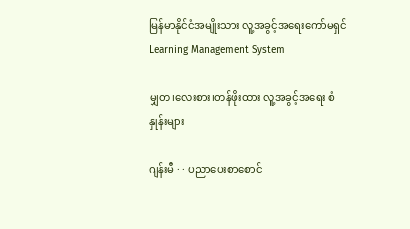မြန်မာနိုင်ငံအမျိုးသား လူ့အခွင့်အရေးကော်မရှင်
Learning Management System

မျှတ၊လေးစား၊တန်ဖိုးထား လူ့အခွင့်အရေး စံနှုန်းများ

ဂျန်းမီ · · ပညာပေးစာစောင်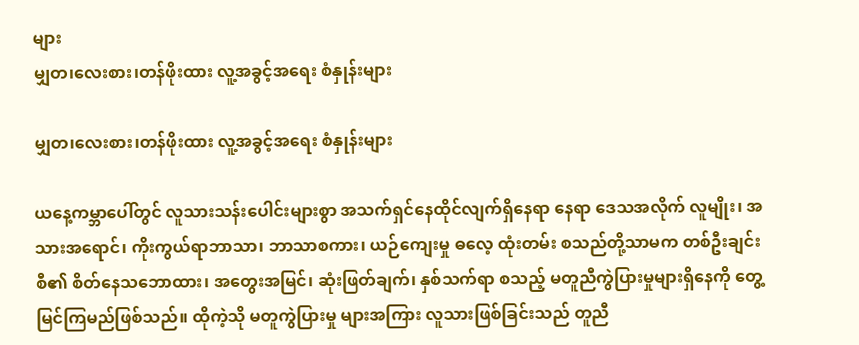များ
မျှတ၊လေးစား၊တန်ဖိုးထား လူ့အခွင့်အရေး စံနှုန်းများ

မျှတ၊လေးစား၊တန်ဖိုးထား လူ့အခွင့်အရေး စံနှုန်းများ

ယနေ့ကမ္ဘာပေါ်တွင် လူသားသန်းပေါင်းများစွာ အသက်ရှင်နေထိုင်လျက်ရှိနေရာ နေရာ ဒေသအလိုက် လူမျိုး၊ အသားအရောင်၊ ကိုးကွယ်ရာဘာသာ၊ ဘာသာစကား၊ ယဉ်ကျေးမှု ဓလေ့ ထုံးတမ်း စသည်တို့သာမက တစ်ဦးချင်းစီ၏ စိတ်နေသဘောထား၊ အတွေးအမြင်၊ ဆုံးဖြတ်ချက်၊ နှစ်သက်ရာ စသည့် မတူညီကွဲပြားမှုများရှိနေကို တွေ့မြင်ကြမည်ဖြစ်သည်။ ထိုကဲ့သို မတူကွဲပြားမှု များအကြား လူသားဖြစ်ခြင်းသည် တူညီ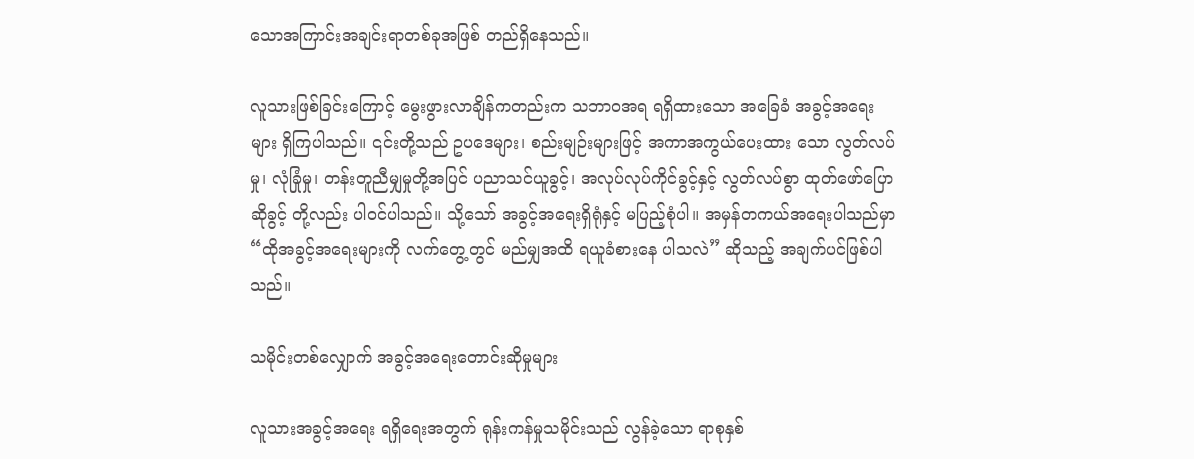သောအကြာင်းအချင်းရာတစ်ခုအဖြစ် တည်ရှိနေသည်။

လူသားဖြစ်ခြင်းကြောင့် မွေးဖွားလာချိန်ကတည်းက သဘာဝအရ ရရှိထားသော အခြေခံ အခွင့်အရေးများ ရှိကြပါသည်။ ၎င်းတို့သည် ဥပဒေများ၊ စည်းမျဉ်းများဖြင့် အကာအကွယ်ပေးထား သော လွတ်လပ်မှု၊ လုံခြုံမှု၊ တန်းတူညီမျှမှုတို့အပြင် ပညာသင်ယူခွင့်၊ အလုပ်လုပ်ကိုင်ခွင့်နှင့် လွတ်လပ်စွာ ထုတ်ဖော်ပြောဆိုခွင့် တို့လည်း ပါဝင်ပါသည်။ သို့သော် အခွင့်အရေးရှိရုံနှင့် မပြည့်စုံပါ။ အမှန်တကယ်အရေးပါသည်မှာ “ထိုအခွင့်အရေးများကို လက်တွေ့တွင် မည်မျှအထိ ရယူခံစားနေ ပါသလဲ” ဆိုသည့် အချက်ပင်ဖြစ်ပါသည်။

သမိုင်းတစ်လျှောက် အခွင့်အရေးတောင်းဆိုမှုများ

လူသားအခွင့်အရေး ရရှိရေးအတွက် ရုန်းကန်မှုသမိုင်းသည် လွန်ခဲ့သော ရာစုနှစ်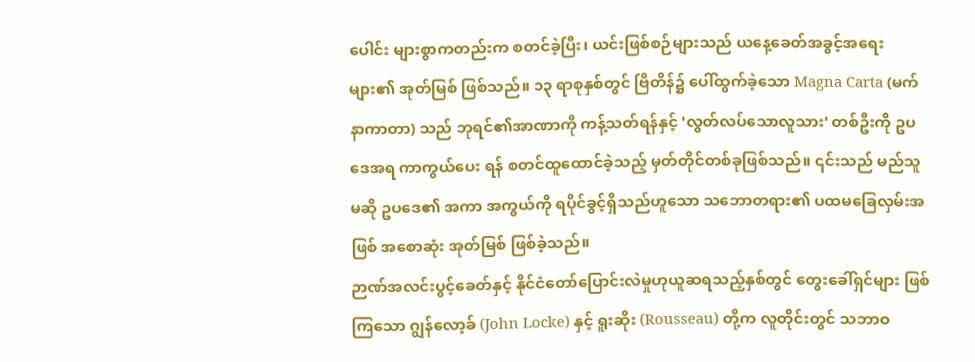ပေါင်း များစွာကတည်းက စတင်ခဲ့ပြီး၊ ယင်းဖြစ်စဉ်များသည် ယနေ့ခေတ်အခွင့်အရေးများ၏ အုတ်မြစ် ဖြစ်သည်။ ၁၃ ရာစုနှစ်တွင် ဗြိတိန်၌ ပေါ်ထွက်ခဲ့သော Magna Carta (မက်နာကာတာ) သည် ဘုရင်၏အာဏာကို ကန့်သတ်ရန်နှင့် 'လွတ်လပ်သောလူသား' တစ်ဦးကို ဥပဒေအရ ကာကွယ်ပေး ရန် စတင်ထူထောင်ခဲ့သည့် မှတ်တိုင်တစ်ခုဖြစ်သည်။ ၎င်းသည် မည်သူမဆို ဥပဒေ၏ အကာ အကွယ်ကို ရပိုင်ခွင့်ရှိသည်ဟူသော သဘောတရား၏ ပထမခြေလှမ်းအဖြစ် အစောဆုံး အုတ်မြစ် ဖြစ်ခဲ့သည်။                                                                                    ဉာဏ်အလင်းပွင့်ခေတ်နှင့် နိုင်ငံတော်ပြောင်းလဲမှုဟုယူဆရသည့်နှစ်တွင် တွေးခေါ်ရှင်များ ဖြစ်ကြသော ဂျွန်လော့ခ် (John Locke) နှင့် ရူးဆိုး (Rousseau) တို့က လူတိုင်းတွင် သဘာဝ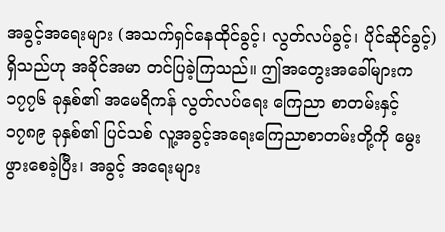အခွင့်အရေးများ (အသက်ရှင်နေထိုင်ခွင့်၊ လွတ်လပ်ခွင့်၊ ပိုင်ဆိုင်ခွင့်) ရှိသည်ဟု အခိုင်အမာ တင်ပြခဲ့ကြသည်။ ဤအတွေးအခေါ်များက ၁၇၇၆ ခုနှစ်၏ အမေရိကန် လွတ်လပ်ရေး ကြေညာ စာတမ်းနှင့် ၁၇၈၉ ခုနှစ်၏ ပြင်သစ် လူ့အခွင့်အရေးကြေညာစာတမ်းတို့ကို မွေးဖွားစေခဲ့ပြီး၊ အခွင့် အရေးများ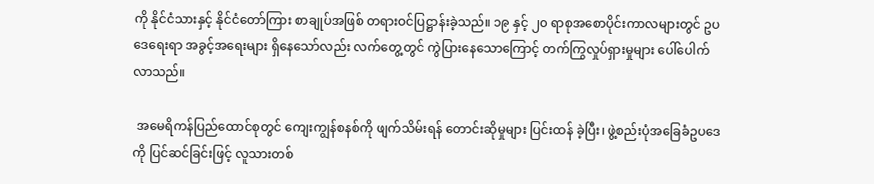ကို နိုင်ငံသားနှင့် နိုင်ငံတော်ကြား စာချုပ်အဖြစ် တရားဝင်ပြဋ္ဌာန်းခဲ့သည်။ ၁၉ နှင့် ၂၀ ရာစုအစောပိုင်းကာလများတွင် ဥပဒေရေးရာ အခွင့်အရေးများ ရှိနေသော်လည်း လက်တွေ့တွင် ကွဲပြားနေသောကြောင့် တက်ကြွလှုပ်ရှားမှုများ ပေါ်ပေါက်လာသည်။

 အမေရိကန်ပြည်ထောင်စုတွင် ကျေးကျွန်စနစ်ကို ဖျက်သိမ်းရန် တောင်းဆိုမှုများ ပြင်းထန် ခဲ့ပြီး၊ ဖွဲ့စည်းပုံအခြေခံဥပဒေကို ပြင်ဆင်ခြင်းဖြင့် လူသားတစ်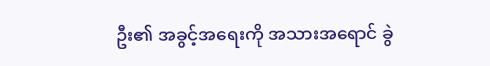ဦး၏ အခွင့်အရေးကို အသားအရောင် ခွဲ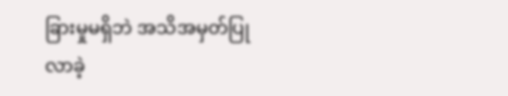ခြားမှုမရှိဘဲ အသိအမှတ်ပြုလာခဲ့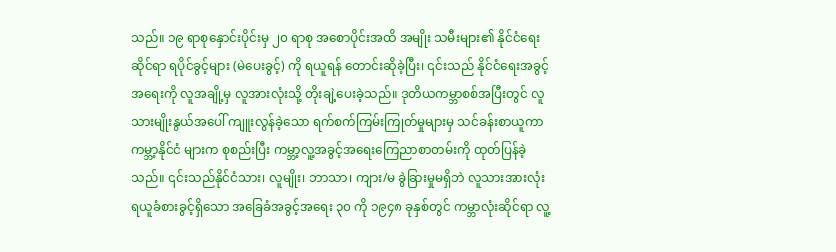သည်။ ၁၉ ရာစုနှောင်းပိုင်းမှ ၂၀ ရာစု အစောပိုင်းအထိ အမျိုး သမီးများ၏ နိုင်ငံရေးဆိုင်ရာ ရပိုင်ခွင့်များ (မဲပေးခွင့်) ကို ရယူရန် တောင်းဆိုခဲ့ပြီး၊ ၎င်းသည် နိုင်ငံရေးအခွင့်အရေးကို လူအချို့မှ လူအားလုံးသို့ တိုးချဲ့ပေးခဲ့သည်။ ဒုတိယကမ္ဘာစစ်အပြီးတွင် လူသားမျိုးနွယ်အပေါ် ကျူးလွန်ခဲ့သော ရက်စက်ကြမ်းကြုတ်မှုများမှ သင်ခန်းစာယူကာ ကမ္ဘာ့နိုင်ငံ များက စုစည်းပြီး ကမ္ဘာ့လူ့အခွင့်အရေးကြေညာစာတမ်းကို ထုတ်ပြန်ခဲ့သည်။ ၎င်းသည်နိုင်ငံသား၊ လူမျိုး၊ ဘာသာ၊ ကျား/မ ခွဲခြားမှုမရှိဘဲ လူသားအားလုံး ရယူခံစားခွင့်ရှိသော အခြေခံအခွင့်အရေး ၃၀ ကို ၁၉၄၈ ခုနှစ်တွင် ကမ္ဘာလုံးဆိုင်ရာ လူ့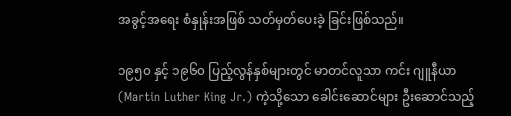အခွင့်အရေး စံနှုန်းအဖြစ် သတ်မှတ်ပေးခဲ့ ခြင်းဖြစ်သည်။

၁၉၅၀ နှင့် ၁၉၆၀ ပြည့်လွန်နှစ်များတွင် မာတင်လူသာ ကင်း ဂျူနီယာ (Martin Luther King Jr.) ကဲ့သို့သော ခေါင်းဆောင်များ ဦးဆောင်သည့်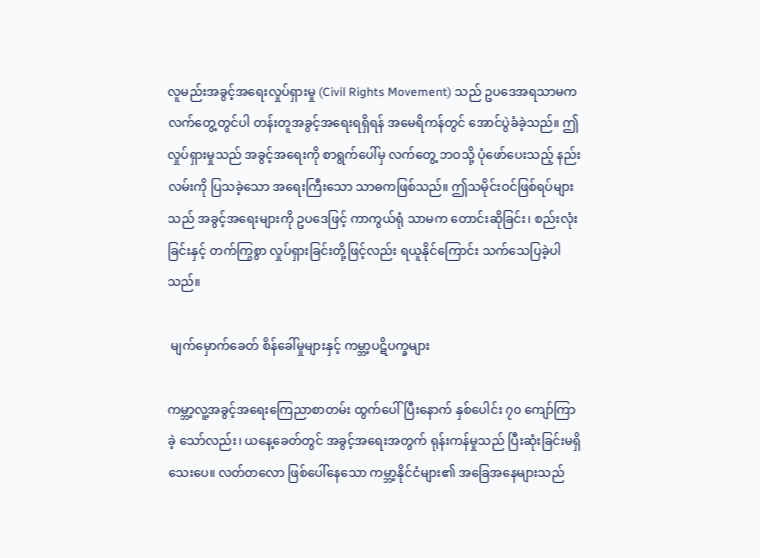လူမည်းအခွင့်အရေးလှုပ်ရှားမှု (Civil Rights Movement) သည် ဥပဒေအရသာမက လက်တွေ့တွင်ပါ တန်းတူအခွင့်အရေးရရှိရန် အမေရိကန်တွင် အောင်ပွဲခံခဲ့သည်။ ဤလှုပ်ရှားမှုသည် အခွင့်အရေးကို စာရွက်ပေါ်မှ လက်တွေ့ ဘဝသို့ ပုံဖော်ပေးသည့် နည်းလမ်းကို ပြသခဲ့သော အရေးကြီးသော သာဓကဖြစ်သည်။ ဤသမိုင်းဝင်ဖြစ်ရပ်များသည် အခွင့်အရေးများကို ဥပဒေဖြင့် ကာကွယ်ရုံ သာမက တောင်းဆိုခြင်း၊ စည်းလုံးခြင်းနှင့် တက်ကြွစွာ လှုပ်ရှားခြင်းတို့ဖြင့်လည်း ရယူနိုင်ကြောင်း သက်သေပြခဲ့ပါသည်။

 မျက်မှောက်ခေတ် စိန်ခေါ်မှုများနှင့် ကမ္ဘာ့ပဋိပက္ခများ

ကမ္ဘာ့လူ့အခွင့်အရေးကြေညာစာတမ်း ထွက်ပေါ်ပြီးနောက် နှစ်ပေါင်း ၇၀ ကျော်ကြာခဲ့ သော်လည်း၊ ယနေ့ခေတ်တွင် အခွင့်အရေးအတွက် ရုန်းကန်မှုသည် ပြီးဆုံးခြင်းမရှိသေးပေ။ လတ်တလော ဖြစ်ပေါ်နေသော ကမ္ဘာ့နိုင်ငံများ၏ အခြေအနေများသည်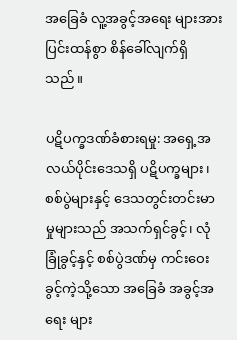အခြေခံ လူ့အခွင့်အရေး များအား ပြင်းထန်စွာ စိန်ခေါ်လျက်ရှိသည်။

ပဋိပက္ခဒဏ်ခံစားရမှု: အရှေ့အလယ်ပိုင်းဒေသရှိ ပဋိပက္ခများ၊ စစ်ပွဲများနှင့် ဒေသတွင်းတင်းမာ မှုများသည် အသက်ရှင်ခွင့်၊ လုံခြုံခွင့်နှင့် စစ်ပွဲဒဏ်မှ ကင်းဝေးခွင့်ကဲ့သို့သော အခြေခံ အခွင့်အရေး များ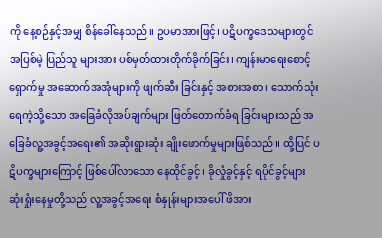ကို နေ့စဉ်နှင့်အမျှ စိန်ခေါ်နေသည်။ ဥပမာအားဖြင့်၊ ပဋိပက္ခဒေသများတွင် အပြစ်မဲ့ ပြည်သူ များအား ပစ်မှတ်ထားတိုက်ခိုက်ခြင်း၊ ကျန်းမာရေးစောင့်ရှောက်မှု အဆောက်အအုံများကို ဖျက်ဆီး ခြင်းနှင့် အစားအစာ၊ သောက်သုံးရေကဲ့သို့သော အခြေခံလိုအပ်ချက်များ ဖြတ်တောက်ခံရ ခြင်းများသည် အခြေခံလူ့အခွင့်အရေး၏ အဆိုးရွားဆုံး ချိုးဖောက်မှုများဖြစ်သည်။ ထို့ပြင် ပဋိပက္ခများကြောင့် ဖြစ်ပေါ်လာသော နေထိုင်ခွင့်၊ ခိုလှုံခွင့်နှင့် ရပိုင်ခွင့်များ ဆုံးရှုံးနေမှုတို့သည် လူ့အခွင့်အရေး စံနှုန်းများအပေါ် ဖိအား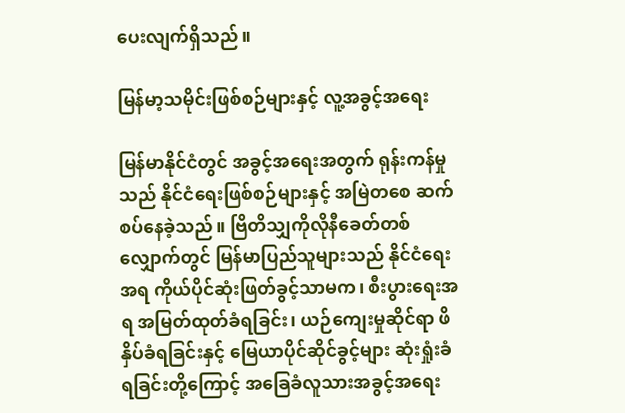ပေးလျက်ရှိသည်။

မြန်မာ့သမိုင်းဖြစ်စဉ်များနှင့် လူ့အခွင့်အရေး

မြန်မာနိုင်ငံတွင် အခွင့်အရေးအတွက် ရုန်းကန်မှုသည် နိုင်ငံရေးဖြစ်စဉ်များနှင့် အမြဲတစေ ဆက်စပ်နေခဲ့သည်။ ဗြိတိသျှကိုလိုနီခေတ်တစ်လျှောက်တွင် မြန်မာပြည်သူများသည် နိုင်ငံရေးအရ ကိုယ်ပိုင်ဆုံးဖြတ်ခွင့်သာမက၊ စီးပွားရေးအရ အမြတ်ထုတ်ခံရခြင်း၊ ယဉ်ကျေးမှုဆိုင်ရာ ဖိနှိပ်ခံရခြင်းနှင့် မြေယာပိုင်ဆိုင်ခွင့်များ ဆုံးရှုံးခံရခြင်းတို့ကြောင့် အခြေခံလူသားအခွင့်အရေး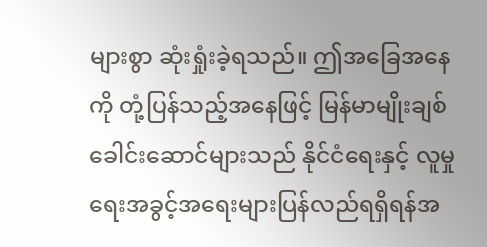များစွာ ဆုံးရှုံးခဲ့ရသည်။ ဤအခြေအနေကို တုံ့ပြန်သည့်အနေဖြင့် မြန်မာမျိုးချစ်ခေါင်းဆောင်များသည် နိုင်ငံရေးနှင့် လူမှုရေးအခွင့်အရေးများပြန်လည်ရရှိရန်အ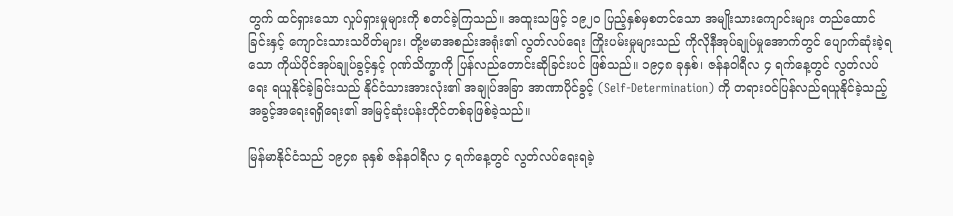တွက် ထင်ရှားသော လှုပ်ရှားမှုများကို စတင်ခဲ့ကြသည်။ အထူးသဖြင့် ၁၉၂၀ ပြည့်နှစ်မှစတင်သော အမျိုးသားကျောင်းများ တည်ထောင် ခြင်းနှင့် ကျောင်းသားသပိတ်များ၊ တို့ဗမာအစည်းအရုံး၏ လွတ်လပ်ရေး ကြိုးပမ်းမှုများသည် ကိုလိုနီအုပ်ချုပ်မှုအောက်တွင် ပျောက်ဆုံးခဲ့ရသော ကိုယ်ပိုင်အုပ်ချုပ်ခွင့်နှင့် ဂုဏ်သိက္ခာကို ပြန်လည်တောင်းဆိုခြင်းပင် ဖြစ်သည်။ ၁၉၄၈ ခုနှစ်၊ ဇန်နဝါရီလ ၄ ရက်နေ့တွင် လွတ်လပ်ရေး ရယူနိုင်ခဲ့ခြင်းသည် နိုင်ငံသားအားလုံး၏ အချုပ်အခြာ အာဏာပိုင်ခွင့် (Self-Determination) ကို တရားဝင်ပြန်လည်ရယူနိုင်ခဲ့သည့် အခွင့်အရေးရရှိရေး၏ အမြင့်ဆုံးပန်းတိုင်တစ်ခုဖြစ်ခဲ့သည်။

မြန်မာနိုင်ငံသည် ၁၉၄၈ ခုနှစ် ဇန်နဝါရီလ ၄ ရက်နေ့တွင် လွတ်လပ်ရေးရခဲ့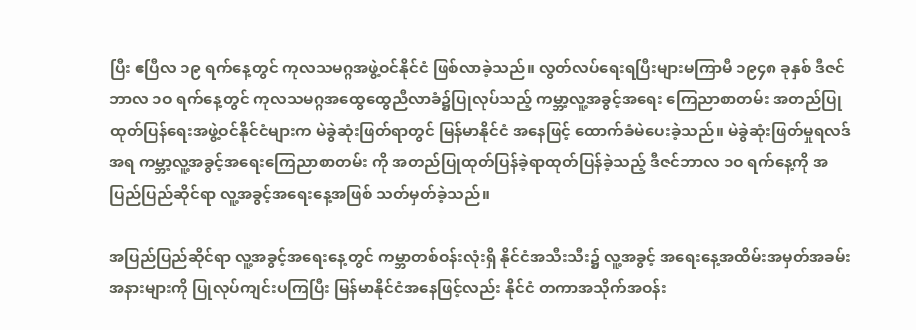ပြီး ဧပြီလ ၁၉ ရက်နေ့တွင် ကုလသမဂ္ဂအဖွဲ့ဝင်နိုင်ငံ ဖြစ်လာခဲ့သည်။ လွတ်လပ်ရေးရပြီးများမကြာမီ ၁၉၄၈ ခုနှစ် ဒီဇင်ဘာလ ၁ဝ ရက်နေ့တွင် ကုလသမဂ္ဂအထွေထွေညီလာခံ၌ပြုလုပ်သည့် ကမ္ဘာ့လူ့အခွင့်အရေး ကြေညာစာတမ်း အတည်ပြုထုတ်ပြန်ရေးအဖွဲ့ဝင်နိုင်ငံများက မဲခွဲဆုံးဖြတ်ရာတွင် မြန်မာနိုင်ငံ အနေဖြင့် ထောက်ခံမဲပေးခဲ့သည်။ မဲခွဲဆုံးဖြတ်မှုရလဒ်အရ ကမ္ဘာ့လူ့အခွင့်အရေးကြေညာစာတမ်း ကို အတည်ပြုထုတ်ပြန်ခဲ့ရာထုတ်ပြန်ခဲ့သည့် ဒီဇင်ဘာလ ၁ဝ ရက်နေ့ကို အပြည်ပြည်ဆိုင်ရာ လူ့အခွင့်အရေးနေ့အဖြစ် သတ်မှတ်ခဲ့သည်။

အပြည်ပြည်ဆိုင်ရာ လူ့အခွင့်အရေးနေ့တွင် ကမ္ဘာတစ်ဝန်းလုံးရှိ နိုင်ငံအသီးသီး၌ လူ့အခွင့် အရေးနေ့အထိမ်းအမှတ်အခမ်းအနားများကို ပြုလုပ်ကျင်းပကြပြီး မြန်မာနိုင်ငံအနေဖြင့်လည်း နိုင်ငံ တကာအသိုက်အဝန်း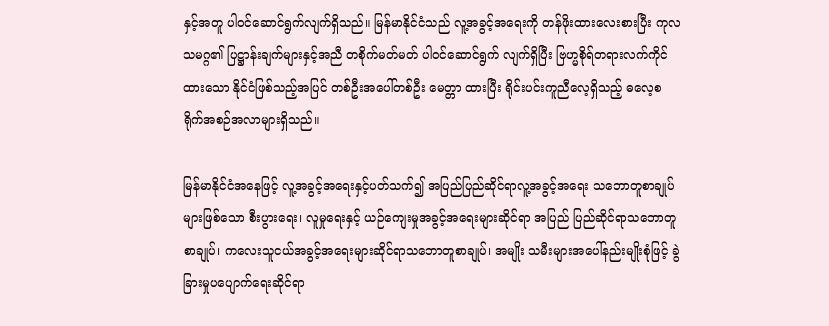နှင့်အတူ ပါဝင်ဆောင်ရွက်လျက်ရှိသည်။ မြန်မာနိုင်ငံသည် လူ့အခွင့်အရေးကို တန်ဖိုးထားလေးစားပြီး ကုလသမဂ္ဂ၏ ပြဋ္ဌာန်းချက်များနှင့်အညီ တစိုက်မတ်မတ် ပါဝင်ဆောင်ရွက် လျက်ရှိပြီး ဗြဟ္မစိုရ်တရားလက်ကိုင်ထားသော နိုင်ငံဖြစ်သည့်အပြင် တစ်ဦးအပေါ်တစ်ဦး မေတ္တာ ထားပြီး ရိုင်းပင်းကူညီလေ့ရှိသည့် ဓလေ့စရိုက်အစဉ်အလာများရှိသည်။

မြန်မာနိုင်ငံအနေဖြင့် လူ့အခွင့်အရေးနှင့်ပတ်သက်၍ အပြည်ပြည်ဆိုင်ရာလူ့အခွင့်အရေး သဘောတူစာချုပ်များဖြစ်သော စီးပွားရေး၊ လူမှုရေးနှင့် ယဉ်ကျေးမှုအခွင့်အရေးများဆိုင်ရာ အပြည် ပြည်ဆိုင်ရာသဘောတူစာချုပ်၊ ကလေးသူငယ်အခွင့်အရေးများဆိုင်ရာသဘောတူစာချုပ်၊ အမျိုး သမီးများအပေါ်နည်းမျိုးစုံဖြင့် ခွဲခြားမှုပပျောက်ရေးဆိုင်ရာ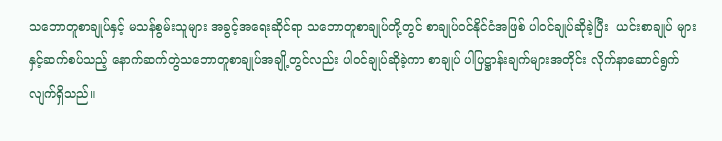သဘောတူစာချုပ်နှင့် မသန်စွမ်းသူများ အခွင့်အရေးဆိုင်ရာ သဘောတူစာချုပ်တို့တွင် စာချုပ်ဝင်နိုင်ငံအဖြစ် ပါဝင်ချုပ်ဆိုခဲ့ပြီး  ယင်းစာချုပ် များနှင့်ဆက်စပ်သည့် နောက်ဆက်တွဲသဘောတူစာချုပ်အချို့တွင်လည်း ပါဝင်ချုပ်ဆိုခဲ့ကာ စာချုပ် ပါပြဋ္ဌာန်းချက်များအတိုင်း လိုက်နာဆောင်ရွက်လျက်ရှိသည်။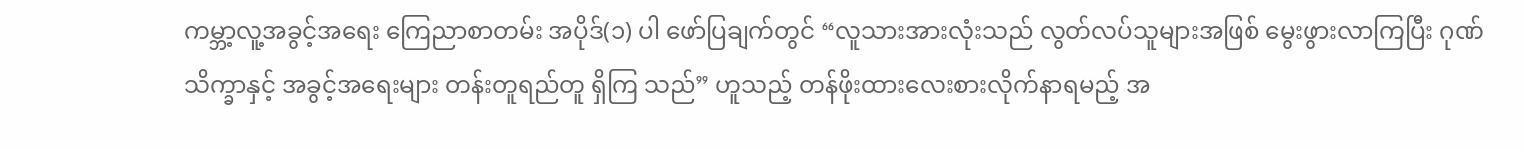ကမ္ဘာ့လူ့အခွင့်အရေး ကြေညာစာတမ်း အပိုဒ်(၁) ပါ ဖော်ပြချက်တွင် “လူသားအားလုံးသည် လွတ်လပ်သူများအဖြစ် မွေးဖွားလာကြပြီး ဂုဏ်သိက္ခာနှင့် အခွင့်အရေးများ တန်းတူရည်တူ ရှိကြ သည်” ဟူသည့် တန်ဖိုးထားလေးစားလိုက်နာရမည့် အ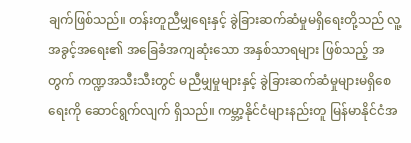ချက်ဖြစ်သည်။ တန်းတူညီမျှရေးနှင့် ခွဲခြားဆက်ဆံမှုမရှိရေးတို့သည် လူ့အခွင့်အရေး၏ အခြေခံအကျဆုံးသော အနှစ်သာရများ ဖြစ်သည့် အတွက် ကဏ္ဍအသီးသီးတွင် မညီမျှမှုများနှင့် ခွဲခြားဆက်ဆံမှုများမရှိစေရေးကို ဆောင်ရွက်လျက် ရှိသည်။ ကမ္ဘာ့နိုင်ငံများနည်းတူ မြန်မာနိုင်ငံအ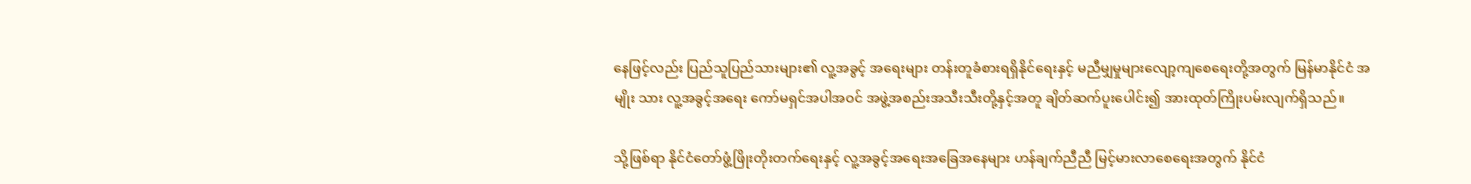နေဖြင့်လည်း ပြည်သူပြည်သားများ၏ လူ့အခွင့် အရေးများ တန်းတူခံစားရရှိနိုင်ရေးနှင့် မညီမျှမှုများလျော့ကျစေရေးတို့အတွက် မြန်မာနိုင်ငံ အမျိုး သား လူ့အခွင့်အရေး ကော်မရှင်အပါအဝင် အဖွဲ့အစည်းအသီးသီးတို့နှင့်အတူ ချိတ်ဆက်ပူးပေါင်း၍ အားထုတ်ကြိုးပမ်းလျက်ရှိသည်။

သို့ဖြစ်ရာ နိုင်ငံတော်ဖွံ့ဖြိုးတိုးတက်ရေးနှင့် လူ့အခွင့်အရေးအခြေအနေများ ဟန်ချက်ညီညီ မြင့်မားလာစေရေးအတွက် နိုင်ငံ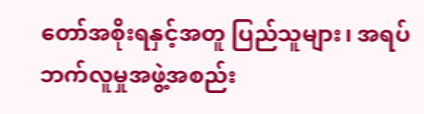တော်အစိုးရနှင့်အတူ ပြည်သူများ၊ အရပ်ဘက်လူမှုအဖွဲ့အစည်း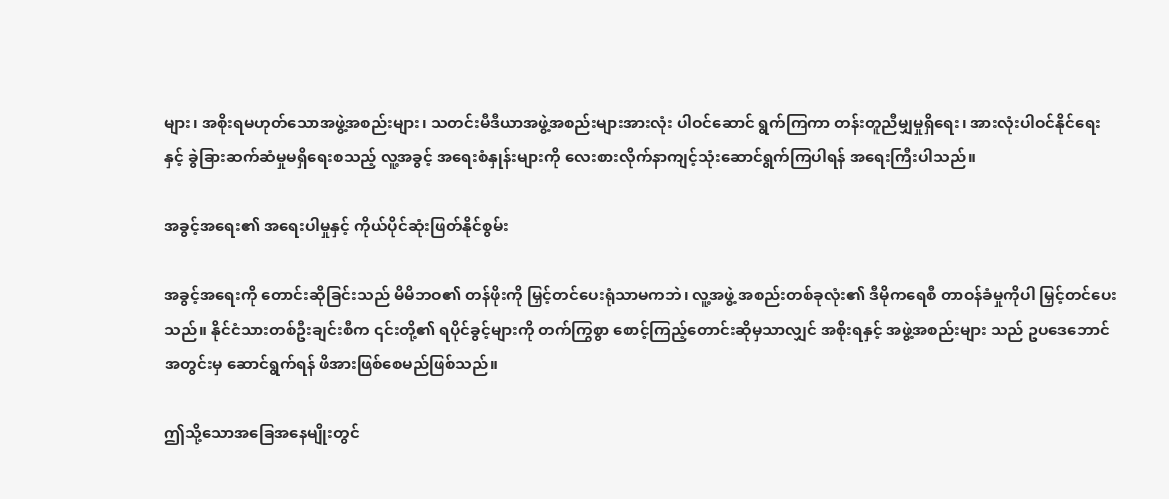များ၊ အစိုးရမဟုတ်သောအဖွဲ့အစည်းများ၊ သတင်းမီဒီယာအဖွဲ့အစည်းများအားလုံး ပါဝင်ဆောင် ရွက်ကြကာ တန်းတူညီမျှမှုရှိရေး၊ အားလုံးပါဝင်နိုင်ရေးနှင့် ခွဲခြားဆက်ဆံမှုမရှိရေးစသည့် လူ့အခွင့် အရေးစံနှုန်းများကို လေးစားလိုက်နာကျင့်သုံးဆောင်ရွက်ကြပါရန် အရေးကြီးပါသည်။

အခွင့်အရေး၏ အရေးပါမှုနှင့် ကိုယ်ပိုင်ဆုံးဖြတ်နိုင်စွမ်း

အခွင့်အရေးကို တောင်းဆိုခြင်းသည် မိမိဘဝ၏ တန်ဖိုးကို မြှင့်တင်ပေးရုံသာမကဘဲ၊ လူ့အဖွဲ့ အစည်းတစ်ခုလုံး၏ ဒီမိုကရေစီ တာဝန်ခံမှုကိုပါ မြှင့်တင်ပေးသည်။ နိုင်ငံသားတစ်ဦးချင်းစီက ၎င်းတို့၏ ရပိုင်ခွင့်များကို တက်ကြွစွာ စောင့်ကြည့်တောင်းဆိုမှသာလျှင် အစိုးရနှင့် အဖွဲ့အစည်းများ သည် ဥပဒေဘောင်အတွင်းမှ ဆောင်ရွက်ရန် ဖိအားဖြစ်စေမည်ဖြစ်သည်။

ဤသို့သောအခြေအနေမျိုးတွင်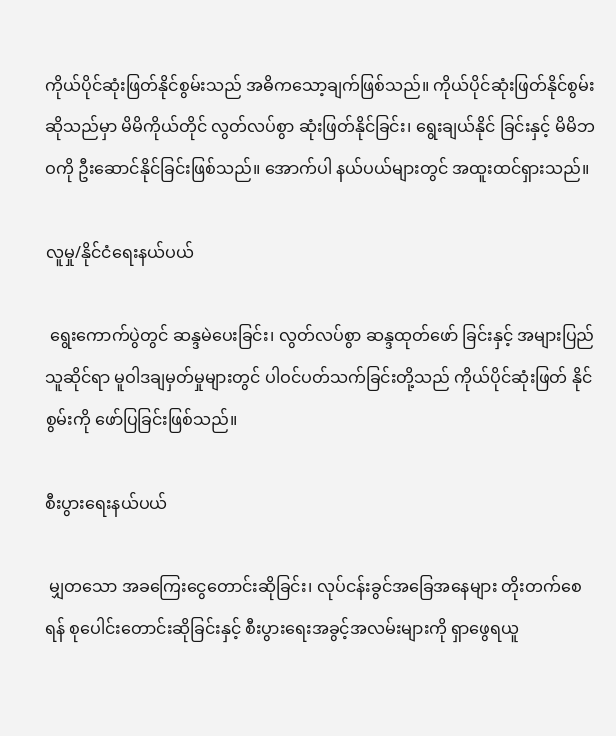ကိုယ်ပိုင်ဆုံးဖြတ်နိုင်စွမ်းသည် အဓိကသော့ချက်ဖြစ်သည်။ ကိုယ်ပိုင်ဆုံးဖြတ်နိုင်စွမ်းဆိုသည်မှာ မိမိကိုယ်တိုင် လွတ်လပ်စွာ ဆုံးဖြတ်နိုင်ခြင်း၊ ရွေးချယ်နိုင် ခြင်းနှင့် မိမိဘဝကို ဦးဆောင်နိုင်ခြင်းဖြစ်သည်။ အောက်ပါ နယ်ပယ်များတွင် အထူးထင်ရှားသည်။

လူမှု/နိုင်ငံရေးနယ်ပယ်

 ရွေးကောက်ပွဲတွင် ဆန္ဒမဲပေးခြင်း၊ လွတ်လပ်စွာ ဆန္ဒထုတ်ဖော် ခြင်းနှင့် အများပြည်သူဆိုင်ရာ မူဝါဒချမှတ်မှုများတွင် ပါဝင်ပတ်သက်ခြင်းတို့သည် ကိုယ်ပိုင်ဆုံးဖြတ် နိုင်စွမ်းကို ဖော်ပြခြင်းဖြစ်သည်။

စီးပွားရေးနယ်ပယ်

 မျှတသော အခကြေးငွေတောင်းဆိုခြင်း၊ လုပ်ငန်းခွင်အခြေအနေများ တိုးတက်စေရန် စုပေါင်းတောင်းဆိုခြင်းနှင့် စီးပွားရေးအခွင့်အလမ်းများကို ရှာဖွေရယူ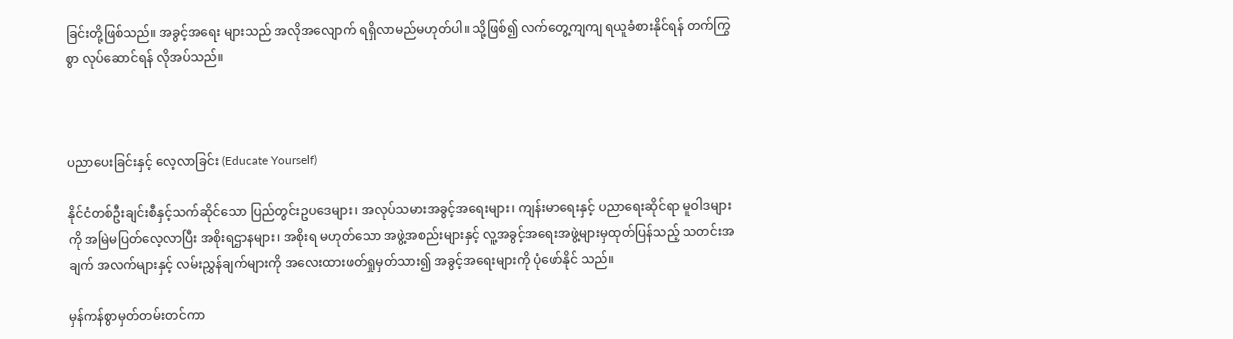ခြင်းတို့ဖြစ်သည်။ အခွင့်အရေး များသည် အလိုအလျောက် ရရှိလာမည်မဟုတ်ပါ။ သို့ဖြစ်၍ လက်တွေ့ကျကျ ရယူခံစားနိုင်ရန် တက်ကြွစွာ လုပ်ဆောင်ရန် လိုအပ်သည်။



ပညာပေးခြင်းနှင့် လေ့လာခြင်း (Educate Yourself)

နိုင်ငံတစ်ဦးချင်းစီနှင့်သက်ဆိုင်သော ပြည်တွင်းဥပဒေများ၊ အလုပ်သမားအခွင့်အရေးများ၊ ကျန်းမာရေးနှင့် ပညာရေးဆိုင်ရာ မူဝါဒများကို အမြဲမပြတ်လေ့လာပြီး အစိုးရဌာနများ၊ အစိုးရ မဟုတ်သော အဖွဲ့အစည်းများနှင့် လူ့အခွင့်အရေးအဖွဲ့များမှထုတ်ပြန်သည့် သတင်းအချက် အလက်များနှင့် လမ်းညွှန်ချက်များကို အလေးထားဖတ်ရှုမှတ်သား၍ အခွင့်အရေးများကို ပုံဖော်နိုင် သည်။

မှန်ကန်စွာမှတ်တမ်းတင်ကာ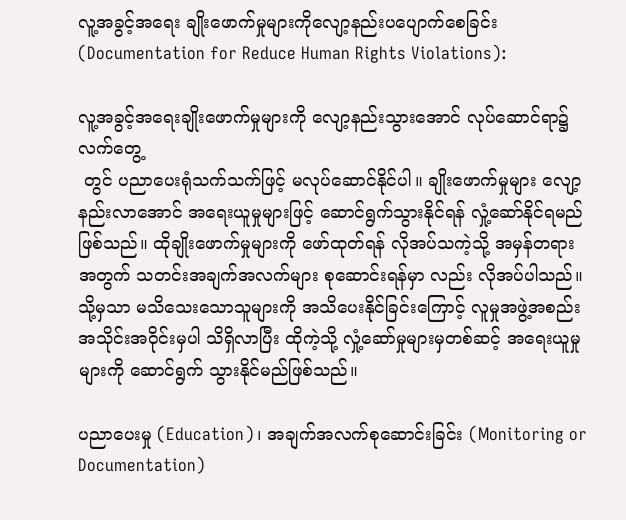လူ့အခွင့်အရေး ချိုးဖောက်မှုများကိုလျော့နည်းပပျောက်စေခြင်း (Documentation for Reduce Human Rights Violations):

လူ့အခွင့်အရေးချိုးဖောက်မှုများကို လျော့နည်းသွားအောင် လုပ်ဆောင်ရာ၌ လက်တွေ့
 တွင် ပညာပေးရုံသက်သက်ဖြင့် မလုပ်ဆောင်နိုင်ပါ။ ချိုးဖောက်မှုများ လျော့နည်းလာအောင် အရေးယူမှုများဖြင့် ဆောင်ရွက်သွားနိုင်ရန် လှုံ့ဆော်နိုင်ရမည်ဖြစ်သည်။ ထိုချိုးဖောက်မှုများကို ဖော်ထုတ်ရန် လိုအပ်သကဲ့သို့ အမှန်တရားအတွက် သတင်းအချက်အလက်များ စုဆောင်းရန်မှာ လည်း လိုအပ်ပါသည်။ သို့မှသာ မသိသေးသောသူများကို အသိပေးနိုင်ခြင်းကြောင့် လူမှုအဖွဲ့အစည်း အသိုင်းအဝိုင်းမှပါ သိရှိလာပြီး ထိုကဲ့သို့ လှုံ့ဆော်မှုများမှတစ်ဆင့် အရေးယူမှုများကို ဆောင်ရွက် သွားနိုင်မည်ဖြစ်သည်။

ပညာပေးမှု (Education)၊ အချက်အလက်စုဆောင်းခြင်း (Monitoring or Documentation)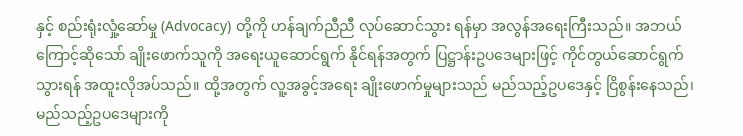နှင့် စည်းရုံးလှုံ့ဆော်မှု (Advocacy) တို့ကို ဟန်ချက်ညီညီ လုပ်ဆောင်သွား ရန်မှာ အလွန်အရေးကြီးသည်။ အဘယ်ကြောင့်ဆိုသော် ချိုးဖောက်သူကို အရေးယူဆောင်ရွက် နိုင်ရန်အတွက် ပြဋ္ဌာန်းဥပဒေများဖြင့် ကိုင်တွယ်ဆောင်ရွက်သွားရန် အထူးလိုအပ်သည်။ ထို့အတွက် လူ့အခွင့်အရေး ချိုးဖောက်မှုများသည် မည်သည့်ဥပဒေနှင့် ငြိစွန်းနေသည်၊ မည်သည့်ဥပဒေများကို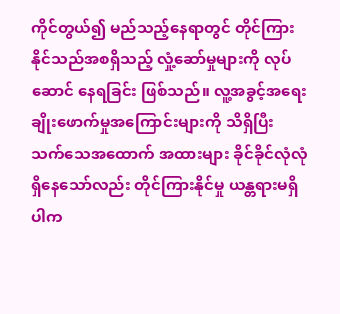ကိုင်တွယ်၍ မည်သည့်နေရာတွင် တိုင်ကြားနိုင်သည်အစရှိသည့် လှုံ့ဆော်မှုများကို လုပ်ဆောင် နေရခြင်း ဖြစ်သည်။ လူ့အခွင့်အရေးချိုးဖောက်မှုအကြောင်းများကို သိရှိပြီး သက်သေအထောက် အထားများ ခိုင်ခိုင်လုံလုံရှိနေသော်လည်း တိုင်ကြားနိုင်မှု ယန္တရားမရှိပါက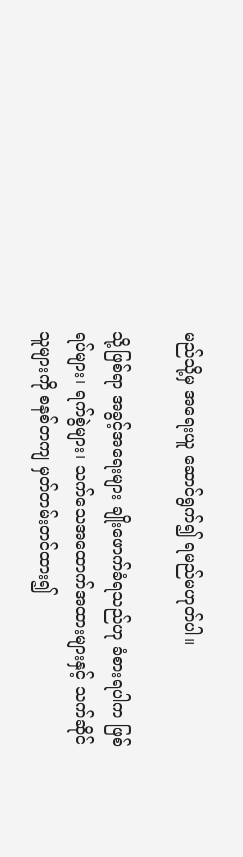မည်သို့မှ အရေးယူ ဆောင်ရွက်၍ ရမည်မဟုတ်ပါ။

သို့ဖြစ်ရာ အခွင့်အရေးများ ချိုးဖောက်ခံရသည်ဟု ခံစားရပါက ဖြစ်ရပ်များ၊ ရက်စွဲများ၊ သက်သေအထောက်အထားများနှင့် သက်ဆိုင်သူများကို စနစ်တကျ မှတ်တမ်းတင်ထား၍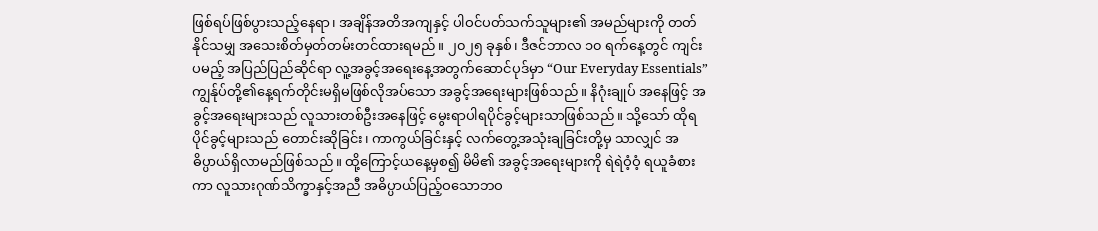ဖြစ်ရပ်ဖြစ်ပွားသည့်နေရာ၊ အချိန်အတိအကျနှင့် ပါဝင်ပတ်သက်သူများ၏ အမည်များကို တတ်နိုင်သမျှ အသေးစိတ်မှတ်တမ်းတင်ထားရမည်။ ၂၀၂၅ ခုနှစ်၊ ဒီဇင်ဘာလ ၁၀ ရက်နေ့တွင် ကျင်းပမည့် အပြည်ပြည်ဆိုင်ရာ လူ့အခွင့်အရေးနေ့အတွက်ဆောင်ပုဒ်မှာ “Our Everyday Essentials” ကျွန်ုပ်တို့၏နေ့ရက်တိုင်းမရှိမဖြစ်လိုအပ်သော အခွင့်အရေးများဖြစ်သည်။ နိဂုံးချုပ် အနေဖြင့် အခွင့်အရေးများသည် လူသားတစ်ဦးအနေဖြင့် မွေးရာပါရပိုင်ခွင့်များသာဖြစ်သည်။ သို့သော် ထိုရပိုင်ခွင့်များသည် တောင်းဆိုခြင်း၊ ကာကွယ်ခြင်းနှင့် လက်တွေ့အသုံးချခြင်းတို့မှ သာလျှင် အဓိပ္ပာယ်ရှိလာမည်ဖြစ်သည်။ ထို့ကြောင့်ယနေ့မှစ၍ မိမိ၏ အခွင့်အရေးများကို ရဲရဲဝံ့ဝံ့ ရယူခံစားကာ လူသားဂုဏ်သိက္ခာနှင့်အညီ အဓိပ္ပာယ်ပြည့်ဝသောဘဝ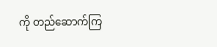ကို တည်ဆောက်ကြ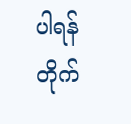ပါရန် တိုက်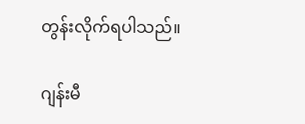တွန်းလိုက်ရပါသည်။

ဂျန်းမီ